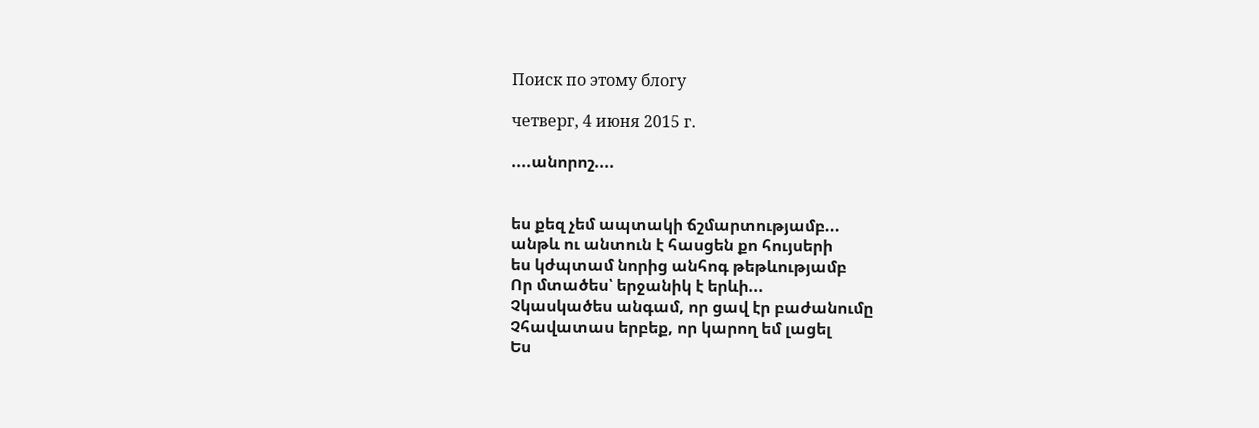Поиск по этому блогу

четверг, 4 июня 2015 г.

....անորոշ....


ես քեզ չեմ ապտակի ճշմարտությամբ...
անթև ու անտուն է հասցեն քո հույսերի
ես կժպտամ նորից անհոգ թեթևությամբ
Որ մտածես՝ երջանիկ է երևի...
Չկասկածես անգամ, որ ցավ էր բաժանումը
Չհավատաս երբեք, որ կարող եմ լացել
Ես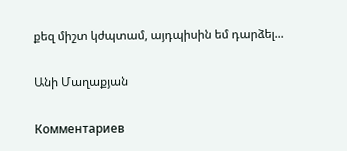քեզ միշտ կժպտամ, այդպիսին եմ դարձել...

Անի Մաղաքյան

Комментариев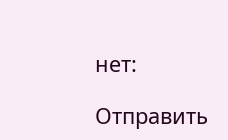нет:

Отправить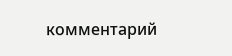комментарий